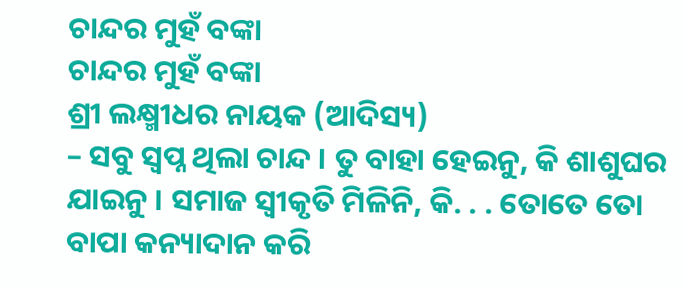ଚାନ୍ଦର ମୁହଁ ବଙ୍କା
ଚାନ୍ଦର ମୁହଁ ବଙ୍କା
ଶ୍ରୀ ଲକ୍ଷ୍ମୀଧର ନାୟକ (ଆଦିସ୍ୟ)
– ସବୁ ସ୍ୱପ୍ନ ଥିଲା ଚାନ୍ଦ । ତୁ ବାହା ହେଇନୁ, କି ଶାଶୁଘର ଯାଇନୁ । ସମାଜ ସ୍ୱୀକୃତି ମିଳିନି, କି. . . ତୋତେ ତୋ ବାପା କନ୍ୟାଦାନ କରି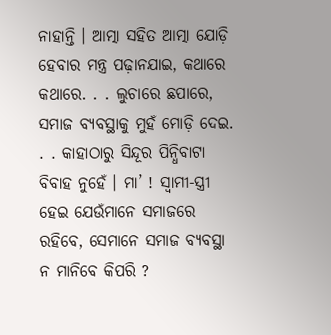ନାହାନ୍ତି । ଆତ୍ମା ସହିତ ଆତ୍ମା ଯୋଡ଼ି ହେବାର ମନ୍ତ୍ର ପଢ଼ାନଯାଇ, କଥାରେ କଥାରେ. . . ଲୁଚାରେ ଛପାରେ, ସମାଜ ବ୍ୟବସ୍ଥାକୁ ମୁହଁ ମୋଡ଼ି ଦେଇ. . . କାହାଠାରୁ ସିନ୍ଦୂର ପିନ୍ଧିବାଟା ବିବାହ ନୁହେଁ । ମା’ ! ସ୍ୱାମୀ-ସ୍ତ୍ରୀ ହେଇ ଯେଉଁମାନେ ସମାଜରେ ରହିବେ, ସେମାନେ ସମାଜ ବ୍ୟବସ୍ଥା ନ ମାନିବେ କିପରି ?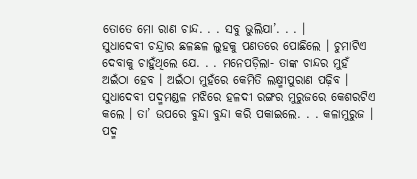ତୋତେ ମୋ ରାଣ ଚାନ୍ଦ. . . ସବୁ ଭୁଲିଯା’. . . ।
ସୁଧାଦେବୀ ଚନ୍ଦ୍ରାର ଛଳଛଳ ଲୁହକୁ ପଣତରେ ପୋଛିଲେ । ଚୁମାଟିଏ ଦେବାକୁ ଚାହୁଁଥିଲେ ଯେ. . . ମନେପଡ଼ିଲା- ତାଙ୍କ ଚାନ୍ଦର ମୁହଁ ଅଇଁଠା ହେବ । ଅଇଁଠା ମୁହଁରେ କେମିତି ଲକ୍ଷ୍ମୀପୁରାଣ ପଢ଼ିବ ।
ସୁଧାଦେବୀ ପଦ୍ମମଣ୍ଡଳ ମଝିରେ ହଳଦୀ ରଙ୍ଗର ମୁରୁଜରେ କେଶରଟିଏ କଲେ । ତା’ ଉପରେ ବୁନ୍ଦା ବୁନ୍ଦା କରି ପକାଇଲେ. . . କଳାମୁରୁଜ । ପଦ୍ମ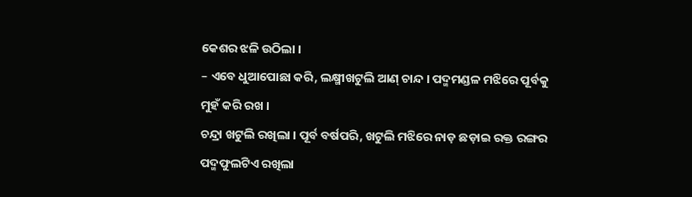କେଶର ଝଳି ଉଠିଲା ।
– ଏବେ ଧୁଆପୋଛା କରି, ଲକ୍ଷ୍ମୀଖଟୁଲି ଆଣ୍ ଚାନ୍ଦ । ପଦ୍ମମଣ୍ଡଳ ମଝିରେ ପୂର୍ବକୁ ମୁହଁ କରି ରଖ ।
ଚନ୍ଦ୍ରା ଖଟୁଲି ରଖିଲା । ପୂର୍ବ ବର୍ଷପରି, ଖଟୁଲି ମଝିରେ ନାଡ଼ ଛଡ଼ାଇ ରକ୍ତ ରଙ୍ଗର ପଦ୍ମଫୁଲଟିଏ ରଖିଲା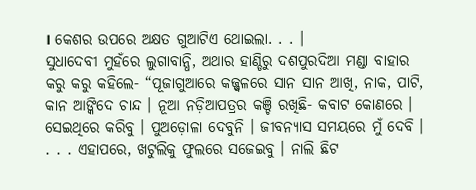। କେଶର ଉପରେ ଅକ୍ଷତ ଗୁଆଟିଏ ଥୋଇଲା. . . ।
ସୁଧାଦେବୀ ମୁହଁରେ ଲୁଗାବାନ୍ଧି, ଅଥାର ହାଣ୍ଡିରୁ ଦଶପୁରଦିଆ ମଣ୍ଡା ବାହାର କରୁ କରୁ କହିଲେ- “ପୂଜାଗୁଆରେ କଜ୍ଜ୍ୱଳରେ ସାନ ସାନ ଆଖି, ନାକ, ପାଟି, କାନ ଆଙ୍କିଦେ ଚାନ୍ଦ । ନୂଆ ନଡ଼ିଆପତ୍ରର କଞ୍ଚି ରଖିଛି- କବାଟ କୋଣରେ । ସେଇଥିରେ କରିବୁ । ପୁଅଡ଼ୋଳା ଦେବୁନି । ଜୀବନ୍ୟାସ ସମୟରେ ମୁଁ ଦେବି ।
. . . ଏହାପରେ, ଖଟୁଲିକୁ ଫୁଲରେ ସଜେଇବୁ । ନାଲି ଛିଟ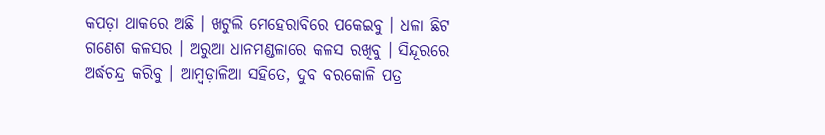କପଡ଼ା ଥାକରେ ଅଛି । ଖଟୁଲି ମେହେରାବିରେ ପକେଇବୁ । ଧଳା ଛିଟ ଗଣେଶ କଳସର । ଅରୁଆ ଧାନମଣ୍ଡଳାରେ କଳସ ରଖିବୁ । ସିନ୍ଦୂରରେ ଅର୍ଦ୍ଧଚନ୍ଦ୍ର କରିବୁ । ଆମ୍ୱଡ଼ାଳିଆ ସହିତେ, ଦୁବ ବରକୋଳି ପତ୍ର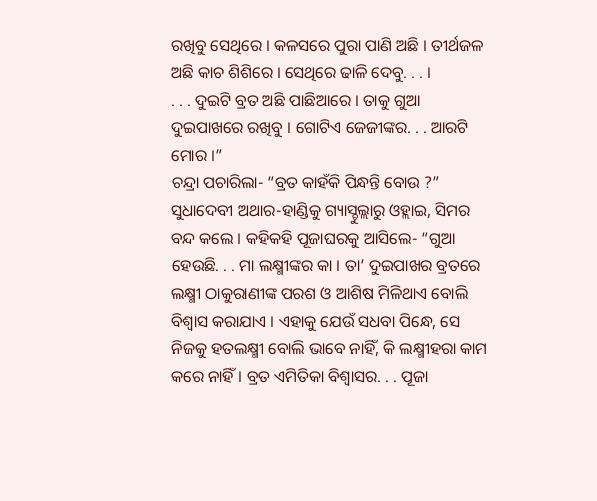ରଖିବୁ ସେଥିରେ । କଳସରେ ପୁରା ପାଣି ଅଛି । ତୀର୍ଥଜଳ ଅଛି କାଚ ଶିଶିରେ । ସେଥିରେ ଢାଳି ଦେବୁ. . . ।
. . . ଦୁଇଟି ବ୍ରତ ଅଛି ପାଛିଆରେ । ତାକୁ ଗୁଆ ଦୁଇପାଖରେ ରଖିବୁ । ଗୋଟିଏ ଜେଜୀଙ୍କର. . . ଆରଟି ମୋର ।”
ଚନ୍ଦ୍ରା ପଚାରିଲା- “ବ୍ରତ କାହଁକି ପିନ୍ଧନ୍ତି ବୋଉ ?”
ସୁଧାଦେବୀ ଅଥାର-ହାଣ୍ଡିକୁ ଗ୍ୟାସ୍ଚୁଲ୍ଲାରୁ ଓହ୍ଲାଇ, ସିମର ବନ୍ଦ କଲେ । କହିକହି ପୂଜାଘରକୁ ଆସିଲେ- “ଗୁଆ ହେଉଛି. . . ମା ଲକ୍ଷ୍ମୀଙ୍କର କା । ତା’ ଦୁଇପାଖର ବ୍ରତରେ ଲକ୍ଷ୍ମୀ ଠାକୁରାଣୀଙ୍କ ପରଶ ଓ ଆଶିଷ ମିଳିଥାଏ ବୋଲି ବିଶ୍ୱାସ କରାଯାଏ । ଏହାକୁ ଯେଉଁ ସଧବା ପିନ୍ଧେ, ସେ ନିଜକୁ ହତଲକ୍ଷ୍ମୀ ବୋଲି ଭାବେ ନାହିଁ, କି ଲକ୍ଷ୍ମୀହରା କାମ କରେ ନାହିଁ । ବ୍ରତ ଏମିତିକା ବିଶ୍ୱାସର. . . ପୂଜା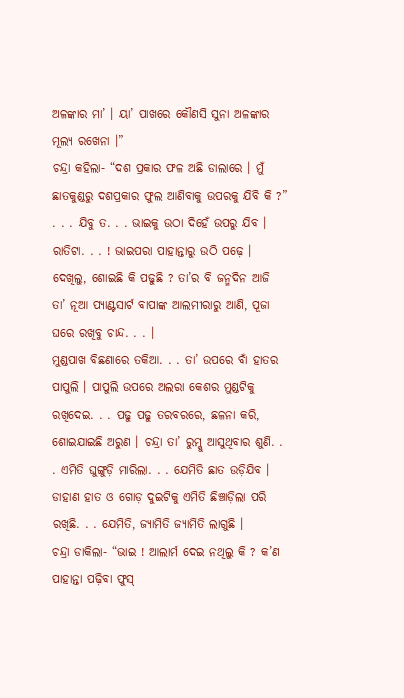ଅଳଙ୍କାର ମା’ । ୟା’ ପାଖରେ କୌଣସି ସୁନା ଅଳଙ୍କାର ମୂଲ୍ୟ ରଖେନା ।”
ଚନ୍ଦ୍ରା କହିଲା- “ଦଶ ପ୍ରକାର ଫଳ ଅଛି ଡାଲାରେ । ମୁଁ ଛାତକୁଣ୍ଡରୁ ଦଶପ୍ରକାର ଫୁଲ ଆଣିବାକୁ ଉପରକୁ ଯିବି କି ?”
. . . ଯିବୁ ତ. . . ଭାଇକୁ ଉଠା ଦିହେଁ ଉପରୁ ଯିବ । ରାତିଟା. . . ! ଭାଇପରା ପାହାନ୍ତାରୁ ଉଠି ପଢ଼େ । ଦେଖିଲୁ, ଶୋଇଛି କି ପଢୁଛି ? ତା’ର ବି ଜନ୍ମଦିନ ଆଜି ତା’ ନୂଆ ପ୍ୟାଣ୍ଟସାର୍ଟ ବାପାଙ୍କ ଆଲମୀରାରୁ ଆଣି, ପୂଜା ଘରେ ରଖିବୁ ଚାନ୍ଦ. . . ।
ମୁଣ୍ଡପାଖ ବିଛଣାରେ ତକିଆ. . . ତା’ ଉପରେ ବାଁ ହାତର ପାପୁଲି । ପାପୁଲି ଉପରେ ଅଲରା କେଶର ମୁଣ୍ଡଟିକୁ ରଖିଦେଇ. . . ପଢୁ ପଢୁ ତରବରରେ, ଛଳନା କରି, ଶୋଇଯାଇଛି ଅରୁଣ । ଚନ୍ଦ୍ରା ତା’ ରୁମ୍କୁ ଆସୁଥିବାର ଶୁଣି. . . ଏମିତି ଘୁଙ୍ଗୁଡ଼ି ମାରିଲା. . . ଯେମିତି ଛାତ ଉଡ଼ିଯିବ । ଡାହାଣ ହାତ ଓ ଗୋଡ଼ ଦୁଇଟିକୁ ଏମିତି ଛିଞ୍ଚାଡ଼ିଲା ପରି ରଖିଛି. . . ଯେମିତି, ଜ୍ୟାମିତି ଜ୍ୟାମିତି ଲାଗୁଛି ।
ଚନ୍ଦ୍ରା ଡାକିଲା- “ଭାଇ ! ଆଲାର୍ମ ଦେଇ ନଥିଲୁ କି ? କ’ଣ ପାହାନ୍ତା ପଢ଼ିବା ଫୁସ୍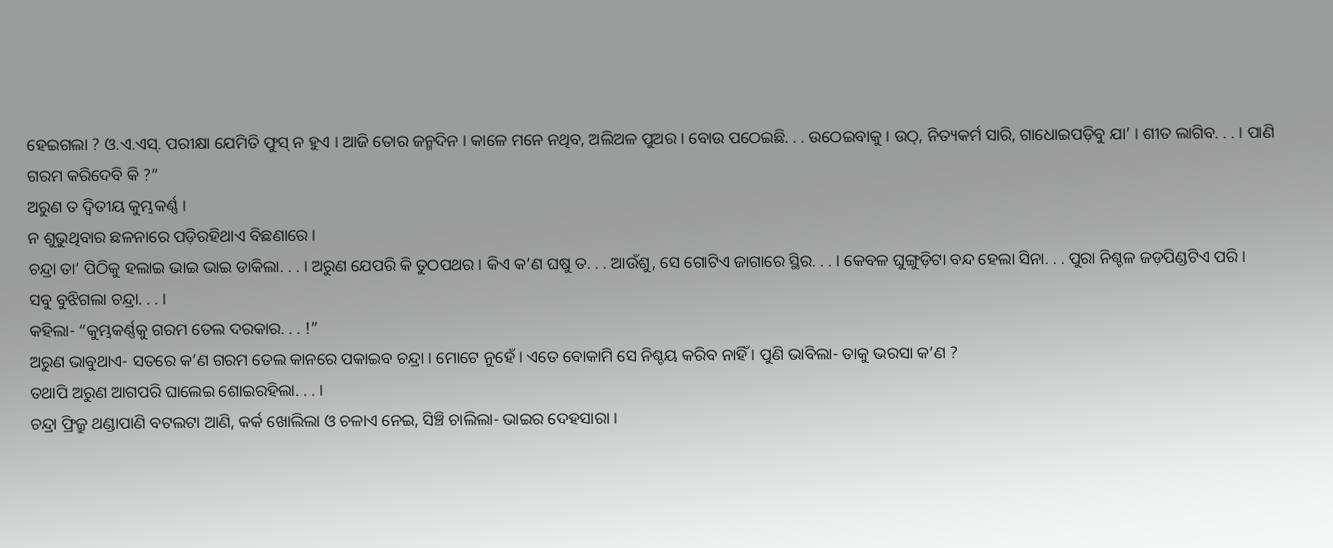ହେଇଗଲା ? ଓ.ଏ.ଏସ୍. ପରୀକ୍ଷା ଯେମିତି ଫୁସ୍ ନ ହୁଏ । ଆଜି ତୋର ଜନ୍ମଦିନ । କାଳେ ମନେ ନଥିବ, ଅଲିଅଳ ପୁଅର । ବୋଉ ପଠେଇଛି. . . ଉଠେଇବାକୁ । ଉଠ୍, ନିତ୍ୟକର୍ମ ସାରି, ଗାଧୋଇପଡ଼ିବୁ ଯା’ । ଶୀତ ଲାଗିବ. . . । ପାଣି ଗରମ କରିଦେବି କି ?”
ଅରୁଣ ତ ଦ୍ୱିତୀୟ କୁମ୍ଭକର୍ଣ୍ଣ ।
ନ ଶୁଭୁଥିବାର ଛଳନାରେ ପଡ଼ିରହିଥାଏ ବିଛଣାରେ ।
ଚନ୍ଦ୍ରା ତା’ ପିଠିକୁ ହଲାଇ ଭାଇ ଭାଇ ଡାକିଲା. . . । ଅରୁଣ ଯେପରି କି ତୁଠପଥର । କିଏ କ’ଣ ଘଷୁ ତ. . . ଆଉଁଶୁ, ସେ ଗୋଟିଏ ଜାଗାରେ ସ୍ଥିର. . . । କେବଳ ଘୁଙ୍ଗୁଡ଼ିଟା ବନ୍ଦ ହେଲା ସିନା. . . ପୁରା ନିଶ୍ଚଳ ଜଡ଼ପିଣ୍ଡଟିଏ ପରି ।
ସବୁ ବୁଝିଗଲା ଚନ୍ଦ୍ରା. . . ।
କହିଲା- “କୁମ୍ଭକର୍ଣ୍ଣକୁ ଗରମ ତେଲ ଦରକାର. . . !”
ଅରୁଣ ଭାବୁଥାଏ- ସତରେ କ’ଣ ଗରମ ତେଲ କାନରେ ପକାଇବ ଚନ୍ଦ୍ରା । ମୋଟେ ନୁହେଁ । ଏତେ ବୋକାମି ସେ ନିଶ୍ଚୟ କରିବ ନାହିଁ । ପୁଣି ଭାବିଲା- ତାକୁ ଭରସା କ’ଣ ?
ତଥାପି ଅରୁଣ ଆଗପରି ଘାଲେଇ ଶୋଇରହିଲା. . . ।
ଚନ୍ଦ୍ରା ଫ୍ରିଜ୍ରୁ ଥଣ୍ଡାପାଣି ବଟଲଟା ଆଣି, କର୍କ ଖୋଲିଲା ଓ ଚଳାଏ ନେଇ, ସିଞ୍ଚି ଚାଲିଲା- ଭାଇର ଦେହସାରା ।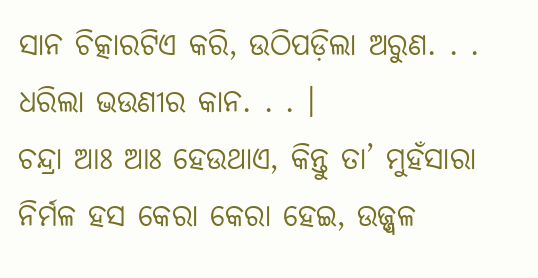ସାନ ଚିତ୍କାରଟିଏ କରି, ଉଠିପଡ଼ିଲା ଅରୁଣ. . . ଧରିଲା ଭଉଣୀର କାନ. . . ।
ଚନ୍ଦ୍ରା ଆଃ ଆଃ ହେଉଥାଏ, କିନ୍ତୁ ତା’ ମୁହଁସାରା ନିର୍ମଳ ହସ କେରା କେରା ହେଇ, ଉଜ୍ଜ୍ୱଳ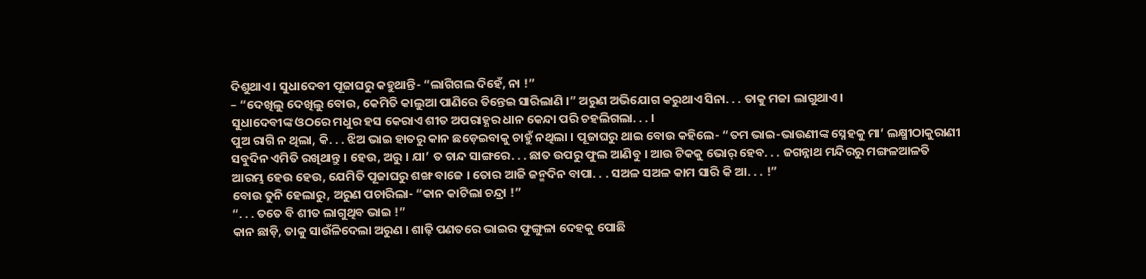ଦିଶୁଥାଏ । ସୁଧାଦେବୀ ପୂଜାଘରୁ କହୁଥାନ୍ତି- “ଲାଗିଗଲ ଦିହେଁ, ନା !”
– “ଦେଖିଲୁ ଦେଖିଲୁ ବୋଉ, କେମିତି କାଲୁଆ ପାଣିରେ ତିନ୍ତେଇ ସାରିଲାଣି ।” ଅରୁଣ ଅଭିଯୋଗ କରୁଥାଏ ସିନା. . . ତାକୁ ମଜା ଲାଗୁଥାଏ ।
ସୁଧାଦେବୀଙ୍କ ଓଠରେ ମଧୁର ହସ କେରାଏ ଶୀତ ଅପରାହ୍ଣର ଧାନ କେନ୍ଦା ପରି ଚହଲିଗଲା. . . ।
ପୁଅ ରାଗି ନ ଥିଲା, କି. . . ଝିଅ ଭାଇ ହାତରୁ କାନ ଛଡ଼େଇବାକୁ ଚାହୁଁ ନଥିଲା । ପୂଜାଘରୁ ଥାଇ ବୋଉ କହିଲେ- “ତମ ଭାଇ-ଭାଉଣୀଙ୍କ ସ୍ନେହକୁ ମା’ ଲକ୍ଷ୍ମୀଠାକୁରାଣୀ ସବୁଦିନ ଏମିତି ରଖିଥାନ୍ତୁ । ହେଉ, ଅରୁ । ଯା’ ତ ଚାନ୍ଦ ସାଙ୍ଗରେ. . . ଛାତ ଉପରୁ ଫୁଲ ଆଣିବୁ । ଆଉ ଟିକକୁ ଭୋର୍ ହେବ. . . ଜଗନ୍ନାଥ ମନ୍ଦିରରୁ ମଙ୍ଗଳଆଳତି ଆରମ୍ଭ ହେଉ ହେଉ, ଯେମିତି ପୂଜାଘରୁ ଶଙ୍ଖ ବାଜେ । ତୋର ଆଜି ଜନ୍ମଦିନ ବାପା. . . ସଅଳ ସଅଳ କାମ ସାରି କି ଆ. . . !”
ବୋଉ ତୁନି ହେଲାରୁ, ଅରୁଣ ପଚାରିଲା- “କାନ କାଟିଲା ଚନ୍ଦ୍ରା !”
“. . . ତତେ ବି ଶୀତ ଲାଗୁଥିବ ଭାଇ !”
କାନ ଛାଡ଼ି, ତାକୁ ସାଉଁଳିଦେଲା ଅରୁଣ । ଶାଢ଼ି ପଣତରେ ଭାଇର ଫୁଙ୍ଗୁଳା ଦେହକୁ ପୋଛି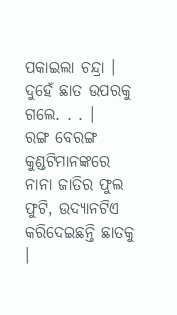ପକାଇଲା ଚନ୍ଦ୍ରା । ଦୁହେଁ ଛାତ ଉପରକୁ ଗଲେ. . . ।
ରଙ୍ଗ ବେରଙ୍ଗ କୁଣ୍ଡଟିମାନଙ୍କରେ ନାନା ଜାତିର ଫୁଲ ଫୁଟି, ଉଦ୍ୟାନଟିଏ କରିଦେଇଛନ୍ତି ଛାତକୁ ।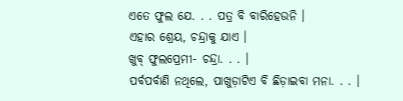ଏତେ ଫୁଲ ଯେ. . . ପତ୍ର ବି ବାରିହେଉନି ।
ଏହାର ଶ୍ରେୟ, ଚନ୍ଦ୍ରାକୁ ଯାଏ ।
ଖୁବ୍ ଫୁଲପ୍ରେମୀ- ଚନ୍ଦ୍ରା. . . ।
ପର୍ବପର୍ବାଣି ନଥିଲେ, ପାଖୁଡ଼ାଟିଏ ବି ଛିଡ଼ାଇବା ମନା. . . ।